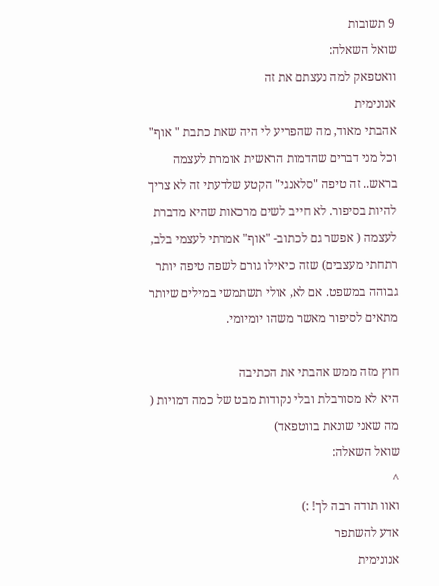9 תשובות
שואל השאלה:
וואטפאק למה נעצתם את זה
אנונימית
אהבתי מאוד, מה שהפריע לי היה שאת כתבת " אוף" וכל מני דברים שהדמות הראשית אומרת לעצמה בראש.. זה טיפה "סלאנגי" הקטע שלדעתי זה לא צריך להיות בסיפור. לא חייב לשים מרכאות שהיא מדברת לעצמה ( אפשר גם לכתוב- "אוף" אמרתי לעצמי בלב, רתחתי מעצבים) שזה כיאילו גורם לשפה טיפה יותר גבוהה במשפט. אם לא, אולי תשתמשי במילים שיותר מתאים לסיפור מאשר משהו יומיומי.

חוץ מזה ממש אהבתי את הכתיבה
היא לא מסורבלת ובלי נקודות מבט של כמה דמויות ( מה שאני שונאת בווטפאד)
שואל השאלה:
^
ואוו תודה רבה לך! :)
אדע להשתפר
אנונימית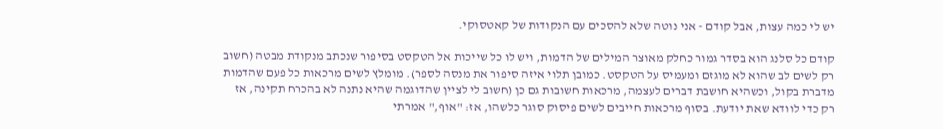יש לי כמה עצות, אבל קודם - אני נוטה שלא להסכים עם הנקודות של קאטסוקי.

קודם כל סלנג הוא בסדר גמור כחלק מאוצר המילים של הדמות, ויש לו כל שייכות אל הטקסט בסיפור שנכתב מנקודת מבטה (חשוב רק לשים לב שהוא לא מוגזם ומעמיס על הטקסט. כמובן תלוי איזה סיפור את מנסה לספר). מומלץ לשים מרכאות כל פעם שהדמות מדברת בקול, וכשהיא חושבת דברים לעצמה, מרכאות חשובות גם כן (חשוב לי לציין שהדוגמה שהיא נתנה לא בהכרח תקינה, אז רק כדי לוודא שאת יודעת. בסוף מרכאות חייבים לשים פיסוק סוגר כלשהו, אז: "אוף," אמרתי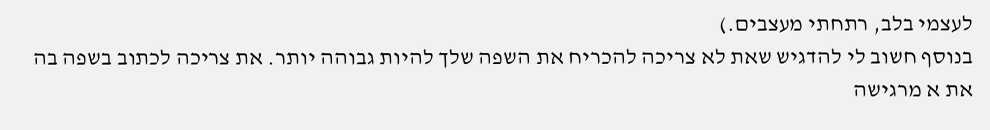לעצמי בלב, רתחתי מעצבים.)
בנוסף חשוב לי להדגיש שאת לא צריכה להכריח את השפה שלך להיות גבוהה יותר. את צריכה לכתוב בשפה בה את א מרגישה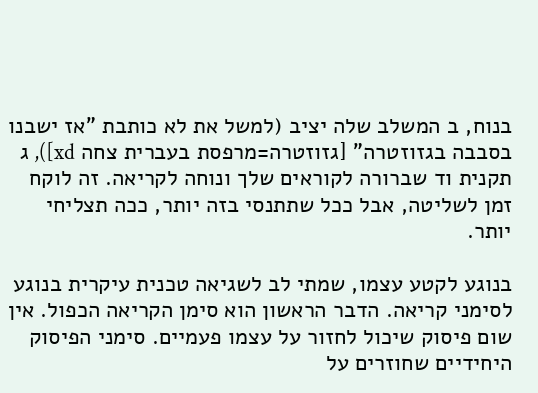בנוח, ב המשלב שלה יציב (למשל את לא כותבת "אז ישבנו בסבבה בגזוזטרה" [גזוזטרה=מרפסת בעברית צחה xd]), ג תקנית וד שברורה לקוראים שלך ונוחה לקריאה. זה לוקח זמן לשליטה, אבל ככל שתתנסי בזה יותר, ככה תצליחי יותר.

בנוגע לקטע עצמו, שמתי לב לשגיאה טכנית עיקרית בנוגע לסימני קריאה. הדבר הראשון הוא סימן הקריאה הכפול. אין שום פיסוק שיכול לחזור על עצמו פעמיים. סימני הפיסוק היחידיים שחוזרים על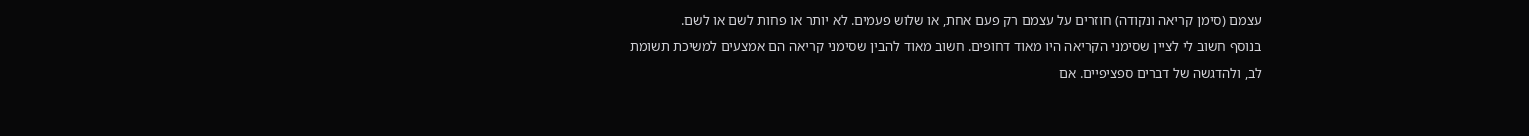עצמם (סימן קריאה ונקודה) חוזרים על עצמם רק פעם אחת, או שלוש פעמים. לא יותר או פחות לשם או לשם.
בנוסף חשוב לי לציין שסימני הקריאה היו מאוד דחופים. חשוב מאוד להבין שסימני קריאה הם אמצעים למשיכת תשומת לב, ולהדגשה של דברים ספציפיים. אם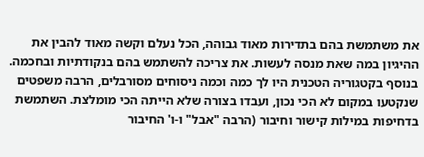את משתמשת בהם בתדירות מאוד גבוהה, הכל נעלם וקשה מאוד להבין את ההיגיון במה שאת מנסה לעשות. את צריכה להשתמש בהם בנקודתיות ובחכמה.
בנוסף בקטגוריה הטכנית היו לך כמה וכמה ניסוחים מסורבלים, הרבה משפטים שנקטעו במקום לא הכי נכון, ועבדו בצורה שלא הייתה הכי מומלצת. השתמשת בדחיפות במילות קישור וחיבור (הרבה "אבל" ו-ו' החיבור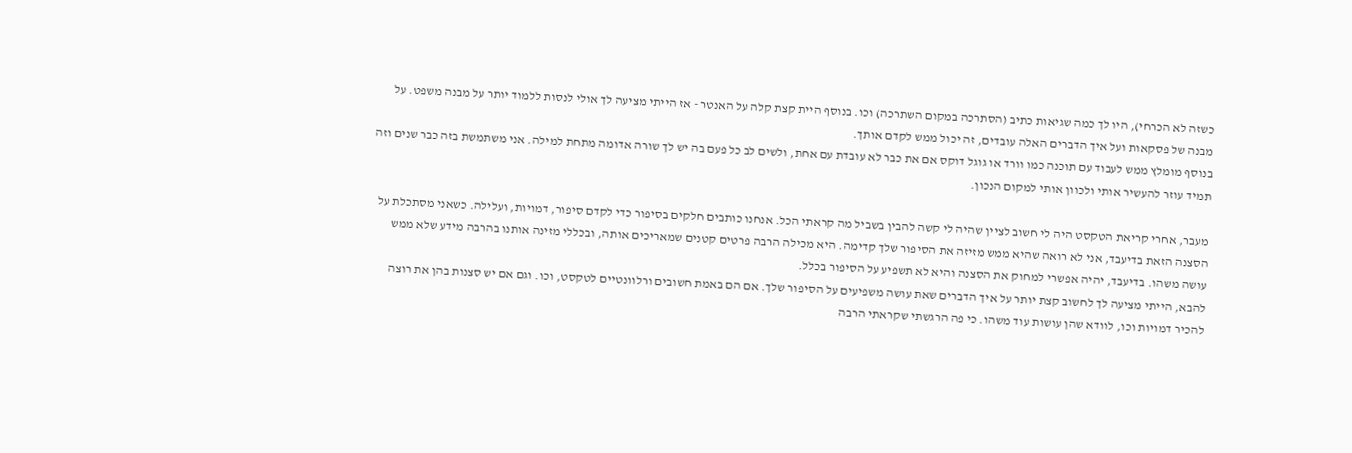כשזה לא הכרחי), היו לך כמה שגיאות כתיב (הסתרכה במקום השתרכה) וכו. בנוסף היית קצת קלה על האנטר - אז הייתי מציעה לך אולי לנסות ללמוד יותר על מבנה משפט. על מבנה של פסקאות ועל איך הדברים האלה עובדים, זה יכול ממש לקדם אותך.
בנוסף מומלץ ממש לעבוד עם תוכנה כמו וורד או גוגל דוקס אם את כבר לא עובדת עם אחת, ולשים לב כל פעם בה יש לך שורה אדומה מתחת למילה. אני משתמשת בזה כבר שנים וזה תמיד עוזר להעשיר אותי ולכוון אותי למקום הנכון.

מעבר, אחרי קריאת הטקסט היה לי חשוב לציין שהיה לי קשה להבין בשביל מה קראתי הכל. אנחנו כותבים חלקים בסיפור כדי לקדם סיפור, דמויות, ועלילה. כשאני מסתכלת על הסצנה הזאת בדיעבד, אני לא רואה שהיא ממש מזיזה את הסיפור שלך קדימה. היא מכילה הרבה פרטים קטנים שמאריכים אותה, ובכללי מזינה אותנו בהרבה מידע שלא ממש עושה משהו. בדיעבד, יהיה אפשרי למחוק את הסצנה והיא לא תשפיע על הסיפור בכלל.
להבא, הייתי מציעה לך לחשוב קצת יותר על איך הדברים שאת עושה משפיעים על הסיפור שלך. אם הם באמת חשובים ורלוונטיים לטקסט, וכו. וגם אם יש סצנות בהן את רוצה להכיר דמויות וכו, לוודא שהן עושות עוד משהו. כי פה הרגשתי שקראתי הרבה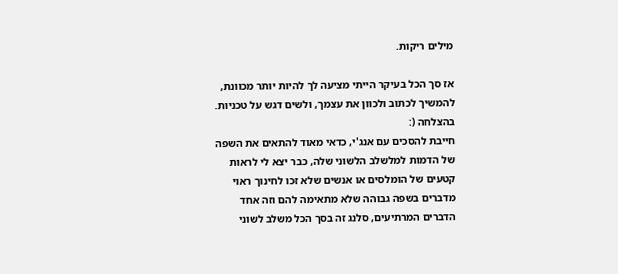מילים ריקות.

אז סך הכל בעיקר הייתי מציעה לך להיות יותר מכוונת, להמשיך לכתוב ולכוון את עצמך, ולשים דגש על טכניות. בהצלחה (:
חייבת להסכים עם אנג'י, כדאי מאוד להתאים את השפה של הדמות למלשלב הלשוני שלה, כבר יצא לי לראות קטעים של הומלסים או אנשים שלא זכו לחינוך ראוי מדברים בשפה גבוהה שלא מתאימה להם וזה אחד הדברים המרתיעים, סלנג זה בסך הכל משלב לשוני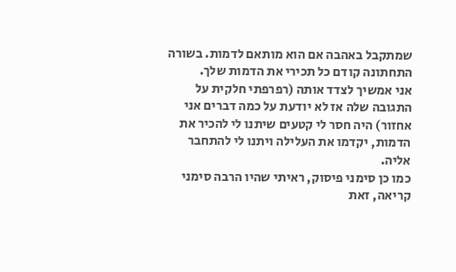שמתקבל באהבה אם הוא מותאם לדמות. בשורה התחתונה קודם כל תכירי את הדמות שלך.
אני אמשיך לצדד אותה (רפרפתי חלקית על התגובה שלה אז לא יודעת על כמה דברים אני אחזור) היה חסר לי קטעים שיתנו לי להכיר את הדמות, יקדמו את העלילה ויתנו לי להתחבר אליה.
כמו כן סימני פיסוק, ראיתי שהיו הרבה סימני קריאה, זאת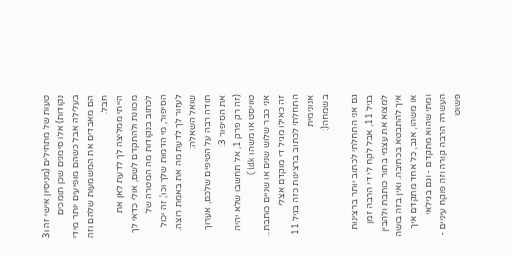טעות של מתחילים (מניסיון אישי זה ו3 נקודות) אלו סימנים שכן תומכים בעלילה אבל כשהם מופיעים יותר מידי הם מאבדים את המשמעות שלהם וזה חבל.
הייתי ממליצה לך לדעת לאן את מכוונת ולהתקדם לשם, אולי כדאי לך לכתוב בנקודות מה המטרה של הסיפור, מי הדמות שלך וכו', זה יכול לעזור לך לדעת מה את באמת רוצה.
שואל השאלה:
תודה רבה על הטיפים שלכם, אערוך את הסיפור 3:
(זה רק פרק 1, אל תחשבו שלא יהיה טוויסט או משהו idk)
אני כבר שלוש שנים או שניים כותבת.. זה כאילו מגיל די מוקדם אצלי התחלתי לכתוב ברצינות כזה בגיל 11
אנונימית
בשמחה(:

גם אני התחלתי לכתוב יותר ברצינות בגיל 11, אבל לקח לי די הרבה זמן למצוא את עצמי בתור כותבת ולהבין איך להתבטא בכתיבה. ואין בזה בושה או משהו, אגב, כל אחד מתקדם איך ומתי שהוא מתקדם - וגם בגילאי העשרה הרבה קורה וזה פוקח עיניים - פשוט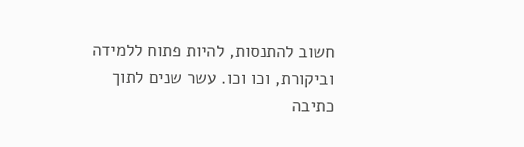חשוב להתנסות, להיות פתוח ללמידה וביקורת, וכו וכו. עשר שנים לתוך כתיבה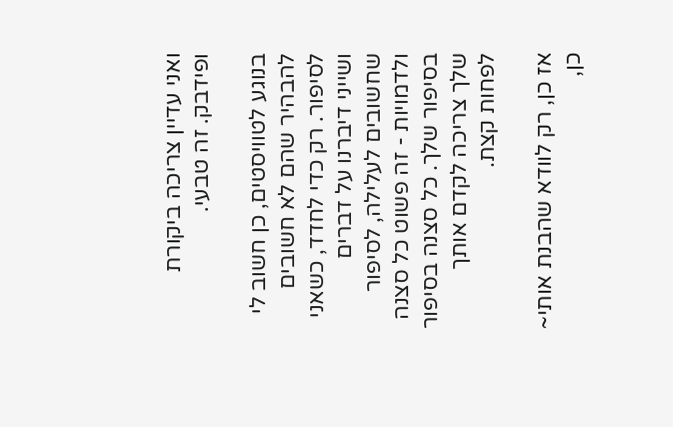ואני עדיין צריכה ביקורת ופידבק. זה טבעי.

בנוגע לטוויסטים, כן חשוב לי להבהיר שהם לא חשובים לסיפור. רק כדי לחדד, כשאני ושייני דיברנו על דברים שחשובים לעלילה, לסיפור ולדמויות - זה פשוט כל סצנה בסיפור שלך. כל סצנה בסיפור שלך צריכה לקדם אותך לפחות קצת.

אז כן, רק לוודא שהבנת אותי~
כן,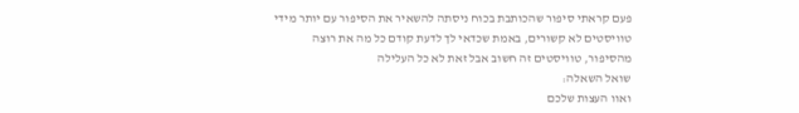פעם קראתי סיפור שהכותבת בכוח ניסתה להשאיר את הסיפור עם יותר מידי טוויסטים לא קשורים, באמת שכדאי לך לדעת קודם כל מה את רוצה מהסיפור, טוויסטים זה חשוב אבל זאת לא כל העלילה
שואל השאלה:
ואוו העצות שלכם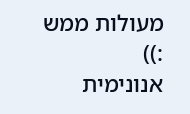מעולות ממש :))
אנונימית